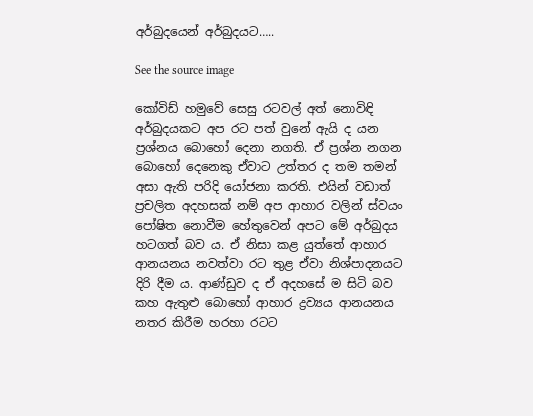අර්බුදයෙන් අර්බුදයට…..

See the source image

කෝවිඩ් හමුවේ සෙසු රටවල් අත් නොවිඳි අර්බුදයකට අප රට පත් වුනේ ඇයි ද යන ප්‍රශ්නය බොහෝ දෙනා නගති. ඒ ප්‍රශ්න නගන බොහෝ දෙනෙකු ඒවාට උත්තර ද තම තමන් අසා ඇති පරිදි යෝජනා කරති. එයින් වඩාත් ප්‍රචලිත අදහසක් නම් අප ආහාර වලින් ස්වයං පෝෂිත නොවීම හේතුවෙන් අපට මේ අර්බුදය හටගත් බව ය. ඒ නිසා කළ යුත්තේ ආහාර ආනයනය නවත්වා රට තුළ ඒවා නිශ්පාදනයට දිරි දීම ය. ආණ්ඩුව ද ඒ අදහසේ ම සිටි බව කහ ඇතුළු බොහෝ ආහාර ද්‍රව්‍යය ආනයනය නතර කිරීම හරහා රටට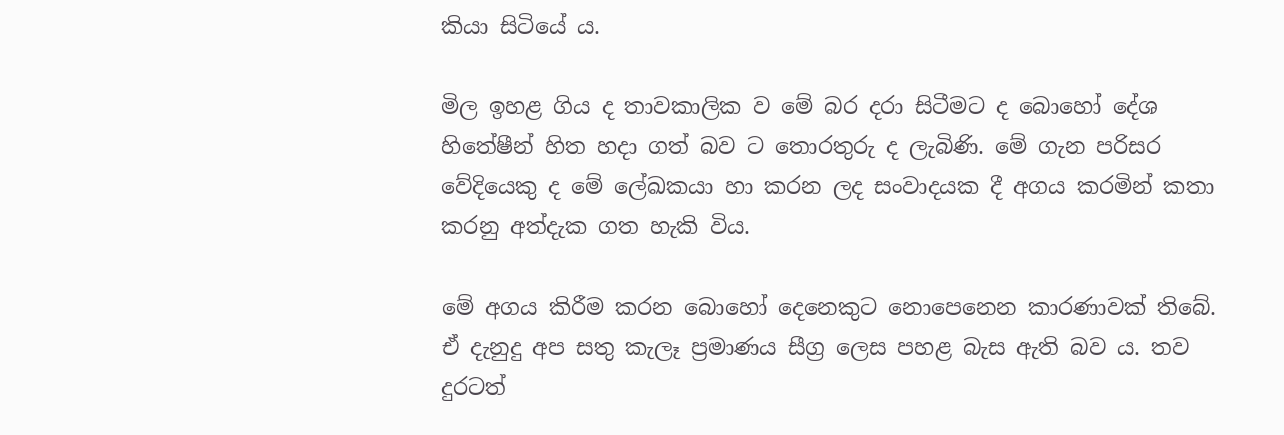කියා සිටියේ ය.

මිල ඉහළ ගිය ද තාවකාලික ව මේ බර දරා සිටීමට ද බොහෝ දේශ හිතේෂීන් හිත හදා ගත් බව ට තොරතුරු ද ලැබිණි. මේ ගැන පරිසර වේදියෙකු ද මේ ලේඛකයා හා කරන ලද සංවාදයක දී අගය කරමින් කතා කරනු අත්දැක ගත හැකි විය.

මේ අගය කිරීම කරන බොහෝ දෙනෙකුට නොපෙනෙන කාරණාවක් තිබේ. ඒ දැනුදු අප සතු කැලෑ ප්‍රමාණය සීග්‍ර ලෙස පහළ බැස ඇති බව ය. තව දුරටත්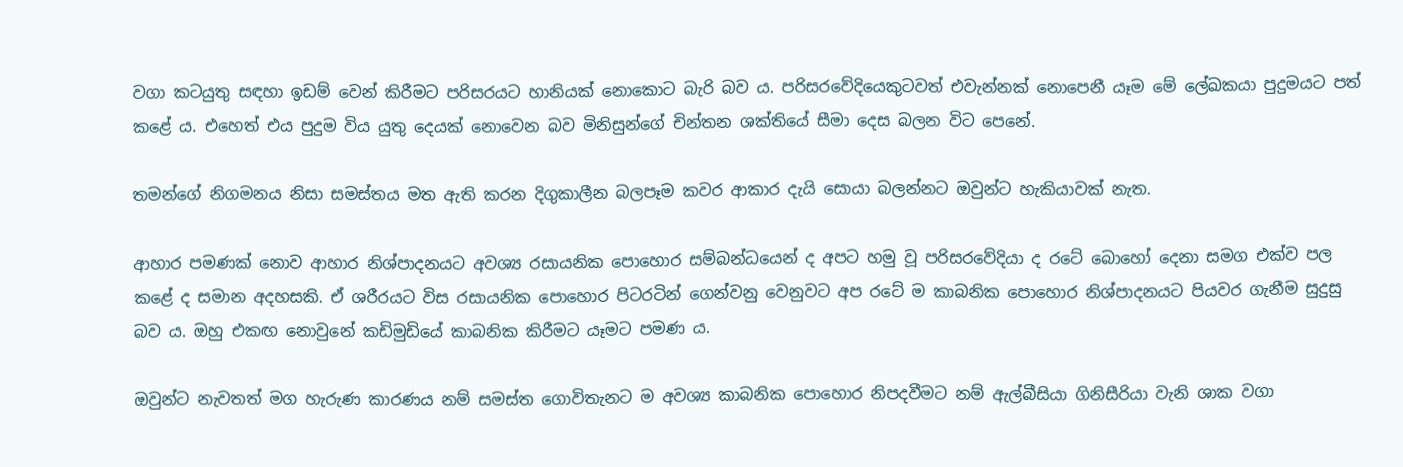වගා කටයුතු සඳහා ඉඩම් වෙන් කිරීමට පරිසරයට හානියක් නොකොට බැරි බව ය. පරිසරවේදියෙකුටවත් එවැන්නක් නොපෙනී යෑම මේ ලේඛකයා පුදුමයට පත් කළේ ය. එහෙත් එය පුදුම විය යුතු දෙයක් නොවෙන බව මිනිසුන්ගේ චින්තන ශක්තියේ සීමා දෙස බලන විට පෙනේ.

තමන්ගේ නිගමනය නිසා සමස්තය මත ඇති කරන දිගුකාලීන බලපෑම කවර ආකාර දැයි සොයා බලන්නට ඔවුන්ට හැකියාවක් නැත.

ආහාර පමණක් නොව ආහාර නිශ්පාදනයට අවශ්‍ය රසායනික පොහොර සම්බන්ධයෙන් ද අපට හමු වූ පරිසරවේදියා ද රටේ බොහෝ දෙනා සමග එක්ව පල කළේ ද සමාන අදහසකි. ඒ ශරීරයට විස රසායනික පොහොර පිටරටින් ගෙන්වනු වෙනුවට අප රටේ ම කාබනික පොහොර නිශ්පාදනයට පියවර ගැනීම සුදුසු බව ය. ඔහු එකඟ නොවුනේ කඩිමුඩියේ කාබනික කිරීමට යෑමට පමණ ය.

ඔවුන්ට නැවතත් මග හැරුණ කාරණය නම් සමස්ත ගොවිතැනට ම අවශ්‍ය කාබනික පොහොර නිපදවීමට නම් ඇල්බීසියා ගිනිසීරියා වැනි ශාක වගා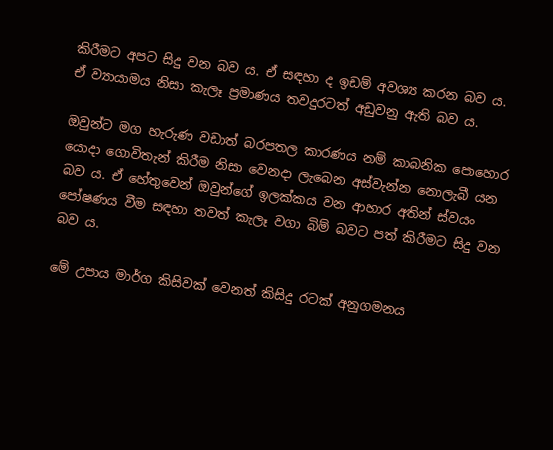කිරීමට අපට සිදු වන බව ය. ඒ සඳහා ද ඉඩම් අවශ්‍ය කරන බව ය. ඒ ව්‍යායාමය නිසා කැලෑ ප්‍රමාණය තවදුරටත් අඩුවනු ඇති බව ය.

ඔවුන්ට මග හැරුණ වඩාත් බරපතල කාරණය නම් කාබනික පොහොර යොදා ගොවිතැන් කිරීම නිසා වෙනදා ලැබෙන අස්වැන්න නොලැබී යන බව ය. ඒ හේතුවෙන් ඔවුන්ගේ ඉලක්කය වන ආහාර අතින් ස්වයං පෝෂණය වීම සඳහා තවත් කැලෑ වගා බිම් බවට පත් කිරීමට සිදු වන බව ය.

මේ උපාය මාර්ග කිසිවක් වෙනත් කිසිදු රටක් අනුගමනය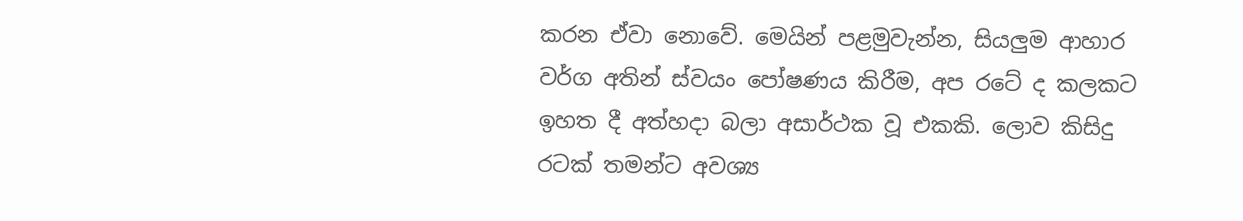කරන ඒවා නොවේ. මෙයින් පළමුවැන්න, සියලුම ආහාර වර්ග අතින් ස්වයං පෝෂණය කිරීම, අප රටේ ද කලකට ඉහත දී අත්හදා බලා අසාර්ථක වූ එකකි. ලොව කිසිදු රටක් තමන්ට අවශ්‍ය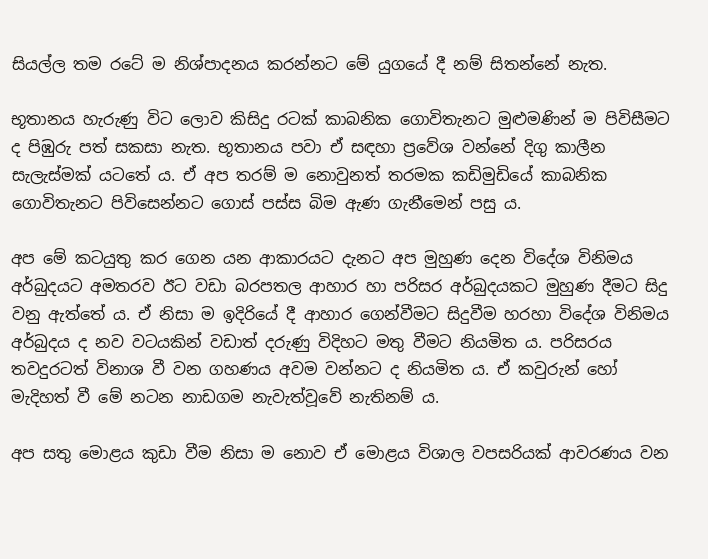සියල්ල තම රටේ ම නිශ්පාදනය කරන්නට මේ යුගයේ දී නම් සිතන්නේ නැත.

භූතානය හැරුණු විට ලොව කිසිදු රටක් කාබනික ගොවිතැනට මුළුමණින් ම පිවිසීමට ද පිඹුරු පත් සකසා නැත. භූතානය පවා ඒ සඳහා ප්‍රවේශ වන්නේ දිගු කාලීන සැලැස්මක් යටතේ ය. ඒ අප තරම් ම නොවුනත් තරමක කඩිමුඩියේ කාබනික ගොවිතැනට පිවිසෙන්නට ගොස් පස්ස බිම ඇණ ගැනීමෙන් පසු ය.

අප මේ කටයුතු කර ගෙන යන ආකාරයට දැනට අප මුහුණ දෙන විදේශ විනිමය අර්බුදයට අමතරව ඊට වඩා බරපතල ආහාර හා පරිසර අර්බුදයකට මුහුණ දීමට සිදු වනු ඇත්තේ ය. ඒ නිසා ම ඉදිරියේ දී ආහාර ගෙන්වීමට සිදුවීම හරහා විදේශ විනිමය අර්බුදය ද නව වටයකින් වඩාත් දරුණු විදිහට මතු වීමට නියමිත ය. පරිසරය තවදුරටත් විනාශ වී වන ගහණය අවම වන්නට ද නියමිත ය. ඒ කවුරුන් හෝ මැදිහත් වී මේ නටන නාඩගම නැවැත්වූවේ නැතිනම් ය.

අප සතු මොළය කුඩා වීම නිසා ම නොව ඒ මොළය විශාල වපසරියක් ආවරණය වන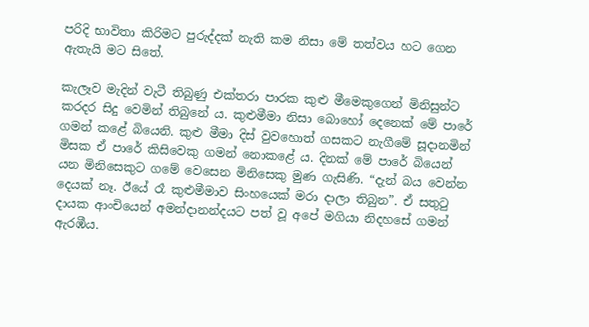පරිදි භාවිතා කිරිමට පුරුද්දක් නැති කම නිසා මේ තත්වය හට ගෙන ඇතැයි මට සිතේ.

කැලෑව මැදින් වැටී තිබුණු එක්තරා පාරක කුළු මීමෙකුගෙන් මිනිසුන්ට කරදර සිදු වෙමින් තිබුනේ ය. කුළුමීමා නිසා බොහෝ දෙනෙක් මේ පාරේ ගමන් කළේ බියෙනි. කුළු මීමා දිස් වුවහොත් ගසකට නැගීමේ සූදානමින් මිසක ඒ පාරේ කිසිවෙකු ගමන් නොකළේ ය. දිනක් මේ පාරේ බියෙන් යන මිනිසෙකුට ගමේ වෙසෙන මිනිසෙකු මුණ ගැසිණි. “දැන් බය වෙන්න දෙයක් නෑ. ඊයේ රෑ කුළුමීමාව සිංහයෙක් මරා දාලා තිබුන”. ඒ සතුටු දායක ආංචියෙන් අමන්දානන්දයට පත් වූ අපේ මගියා නිදහසේ ගමන් ඇරඹීය.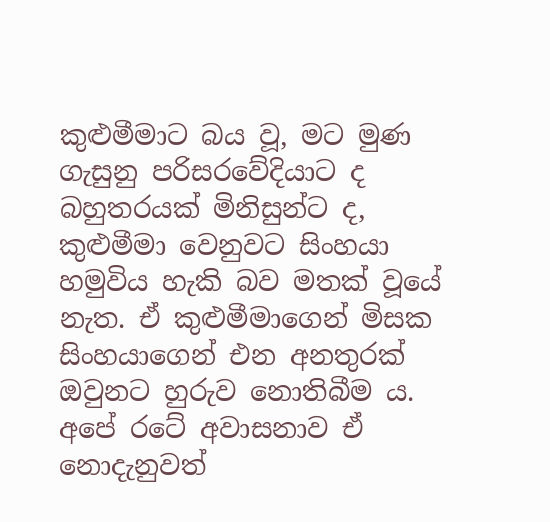කුළුමීමාට බය වූ, මට මුණ ගැසුනු පරිසරවේදියාට ද බහුතරයක් මිනිසුන්ට ද, කුළුමීමා වෙනුවට සිංහයා හමුවිය හැකි බව මතක් වූයේ නැත. ඒ කුළුමීමාගෙන් මිසක සිංහයාගෙන් එන අනතුරක් ඔවුනට හුරුව නොතිබීම ය. අපේ රටේ අවාසනාව ඒ නොදැනුවත්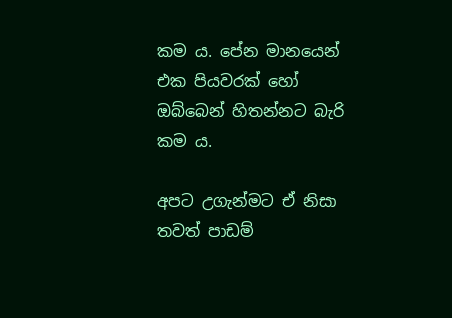කම ය. පේන මානයෙන් එක පියවරක් හෝ ඔබ්බෙන් හිතන්නට බැරි කම ය.

අපට උගැන්මට ඒ නිසා තවත් පාඩම්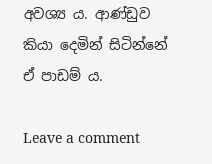අවශ්‍ය ය. ආණ්ඩුව කියා දෙමින් සිටින්නේ ඒ පාඩම් ය.

Leave a comment